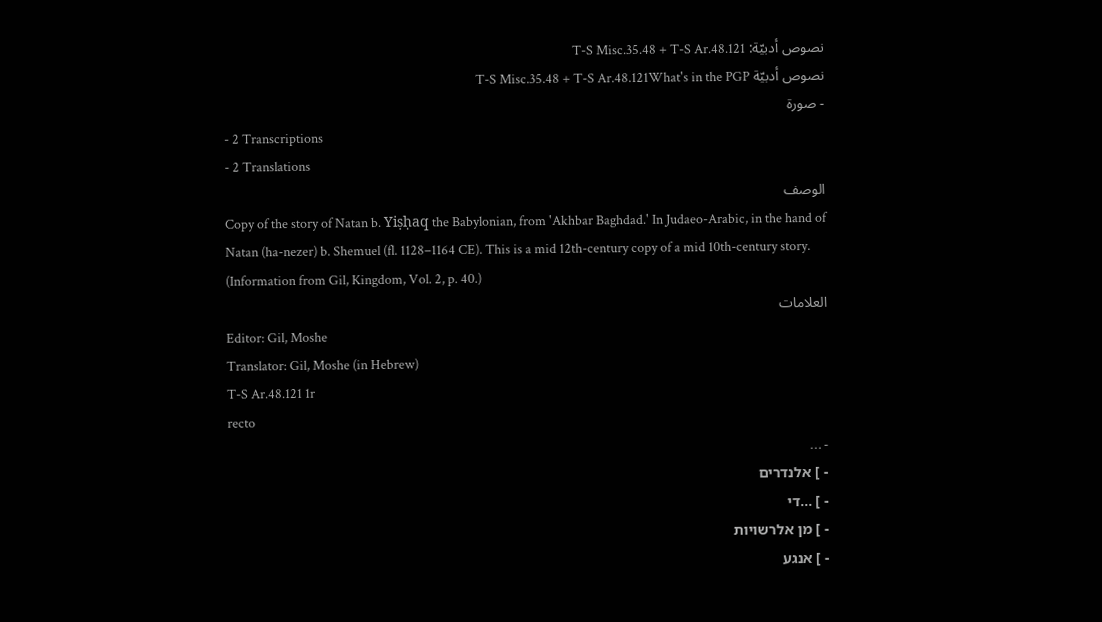نصوص أدبيّة: T-S Misc.35.48 + T-S Ar.48.121
نصوص أدبيّة T-S Misc.35.48 + T-S Ar.48.121What's in the PGP
- صورة
- 2 Transcriptions
- 2 Translations
الوصف
Copy of the story of Natan b. Yiṣḥaq the Babylonian, from 'Akhbar Baghdad.' In Judaeo-Arabic, in the hand of Natan (ha-nezer) b. Shemuel (fl. 1128–1164 CE). This is a mid 12th-century copy of a mid 10th-century story. (Information from Gil, Kingdom, Vol. 2, p. 40.)
العلامات
Editor: Gil, Moshe
Translator: Gil, Moshe (in Hebrew)
T-S Ar.48.121 1r
recto
- …
- ] אלנדרים
- ] ...די
- ] מן אלרשויות
- ] אנגע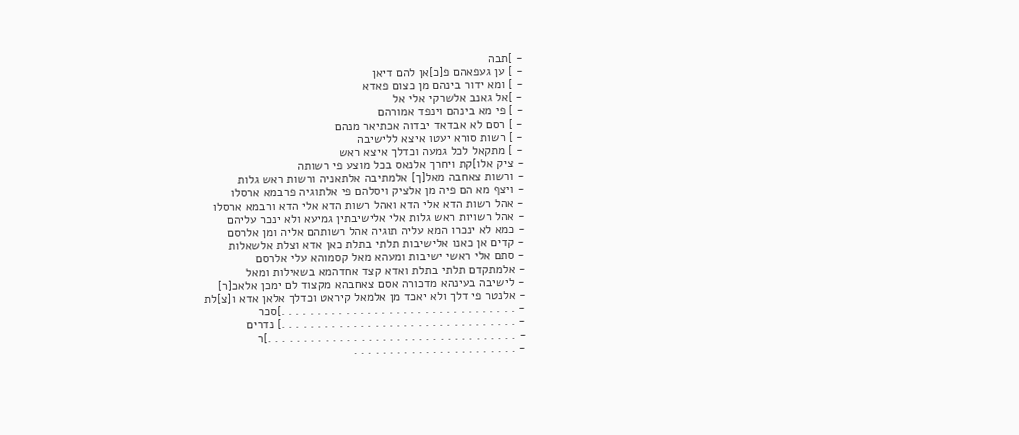- ]תבה
- ] ען געפאהם פ[כ]אן להם דיאן
- ] ומא ידור בינהם מן כצום פאדא
- ]אל גאנב אלשרקי אלי אל
- ] פי מא בינהם וינפד אמורהם
- ] רסם לא אבדאד יבדוה אכתיאר מנהם
- ] רשות סורא יעטו איצא ללישיבה
- ] מתקאל לכל גמעה וכדלך איצא ראש
- ציק אלו]קת ויחרך אלנאס בכל מוצע פי רשותה
- ורשות צאחבה מאל[ך] אלמתיבה אלתאניה ורשות ראש גלות
- ויצף מא הם פיה מן אלציק ויסלהם פי אלתוגיה פרבמא ארסלו
- אהל רשות הדא אלי הדא ואהל רשות הדא אלי הדא ורבמא ארסלו
- אהל רשויות ראש גלות אלי אלישיבתין גמיעא ולא ינכר עליהם
- כמא לא ינכרו המא עליה תוגיה אהל רשותהם אליה ומן אלרסם
- קדים אן כאנו אלישיבות תלתי בתלת כאן אדא וצלת אלשאלות
- סתם אלי ראשי ישיבות ומעהא מאל קסמוהא עלי אלרסם
- אלמתקדם תלתי בתלת ואדא קצד אחדהמא בשאילות ומאל
- לישיבה בעינהא מדכורה אסם צאחבהא מקצוד לם ימכן אלאכ[ר]
- אלנטר פי דלך ולא יאכד מן אלמאל קיראט וכדלך אלאן אדא ו[צ]לת
- . . . . . . . . . . . . . . . . . . . . . . . . . . . . . . . . .]סכר
- . . . . . . . . . . . . . . . . . . . . . . . . . . . . . . . . .] נדרים
- . . . . . . . . . . . . . . . . . . . . . . . . . . . . . . . . . . .]ר
- . . . . . . . . . . . . . . . . . . . . . . .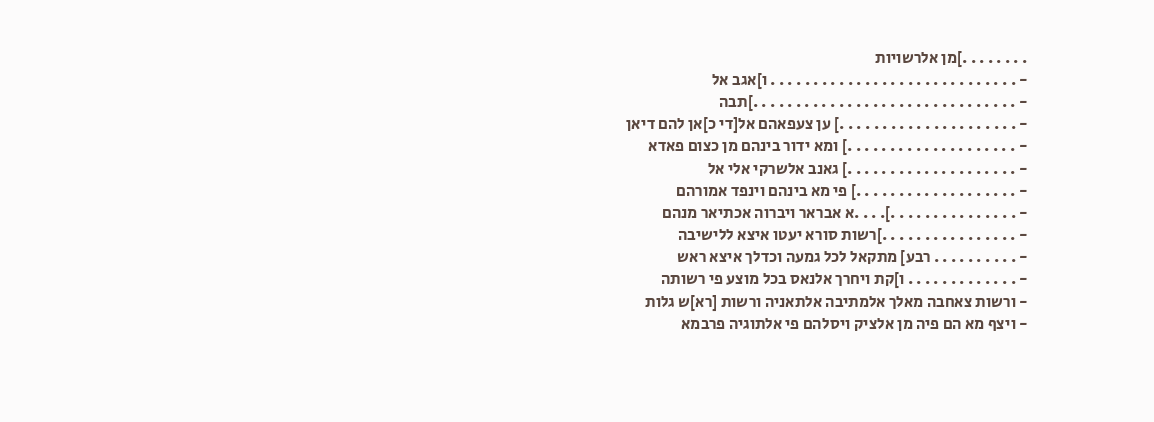. . . . . . . .]מן אלרשויות
- . . . . . . . . . . . . . . . . . . . . . . . . . . . . . ו]אגב אל
- . . . . . . . . . . . . . . . . . . . . . . . . . . . . . . .]תבה
- . . . . . . . . . . . . . . . . . . . . .] ען צעפאהם אל[די כ]אן להם דיאן
- . . . . . . . . . . . . . . . . . . . .] ומא ידור בינהם מן כצום פאדא
- . . . . . . . . . . . . . . . . . . . .] גאנב אלשרקי אלי אל
- . . . . . . . . . . . . . . . . . . .] פי מא בינהם וינפד אמורהם
- . . . . . . . . . . . . . . .]. . . .א אבראר ויברוה אכתיאר מנהם
- . . . . . . . . . . . . . . . .]רשות סורא יעטו איצא ללישיבה
- . . . . . . . . . . רבע] מתקאל לכל גמעה וכדלך איצא ראש
- . . . . . . . . . . . . . ו]קת ויחרך אלנאס בכל מוצע פי רשותה
- ורשות צאחבה מאלך אלמתיבה אלתאניה ורשות [רא]ש גלות
- ויצף מא הם פיה מן אלציק ויסלהם פי אלתוגיה פרבמא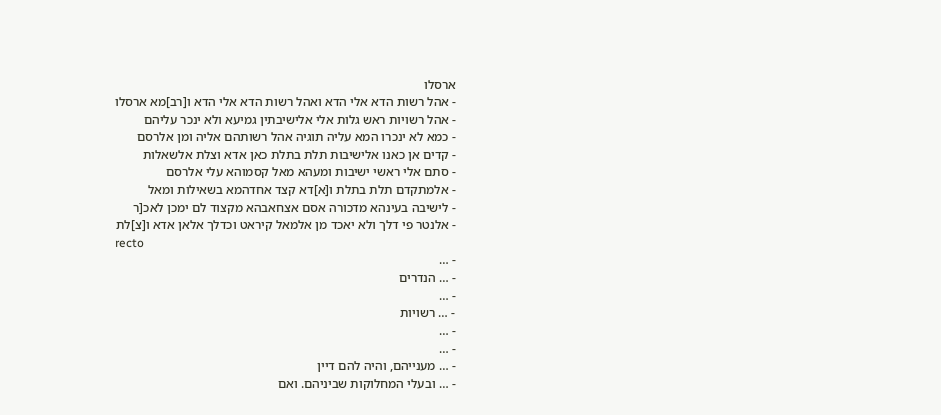ארסלו
- אהל רשות הדא אלי הדא ואהל רשות הדא אלי הדא ו[רב]מא ארסלו
- אהל רשויות ראש גלות אלי אלישיבתין גמיעא ולא ינכר עליהם
- כמא לא ינכרו המא עליה תוגיה אהל רשותהם אליה ומן אלרסם
- קדים אן כאנו אלישיבות תלת בתלת כאן אדא וצלת אלשאלות
- סתם אלי ראשי ישיבות ומעהא מאל קסמוהא עלי אלרסם
- אלמתקדם תלת בתלת ו[א]דא קצד אחדהמא בשאילות ומאל
- לישיבה בעינהא מדכורה אסם אצחאבהא מקצוד לם ימכן לאכ[ר
- אלנטר פי דלך ולא יאכד מן אלמאל קיראט וכדלך אלאן אדא ו[צ]לת
recto
- …
- … הנדרים
- …
- … רשויות
- …
- …
- … מענייהם, והיה להם דיין
- … ובעלי המחלוקות שביניהם. ואם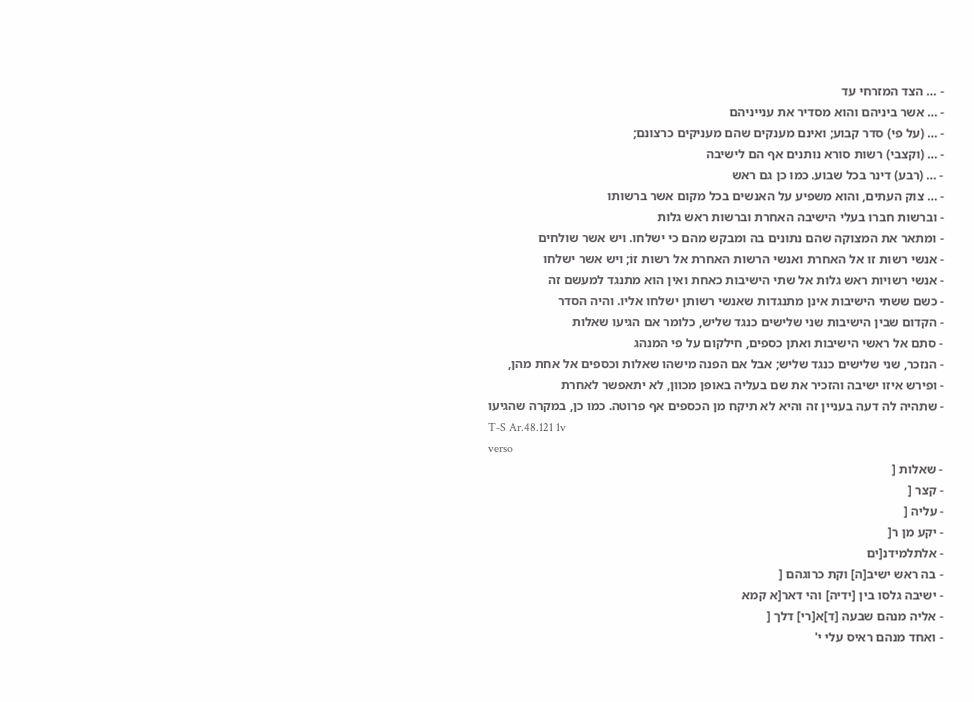- … הצד המזרחי עד
- … אשר ביניהם והוא מסדיר את ענייניהם
- … (על פי) סדר קבוע; ואינם מענקים שהם מעניקים כרצונם;
- … (וקצבי) רשות סורא נותנים אף הם לישיבה
- … (רבע) דינר בכל שבוע. כמו כן גם ראש
- … צוק העתים, והוא משפיע על האנשים בכל מקום אשר ברשותו
- וברשות חברו בעלי הישיבה האחרת וברשות ראש גלות
- ומתאר את המצוקה שהם נתונים בה ומבקש מהם כי ישלחו. ויש אשר שולחים
- אנשי רשות זו אל האחרת ואנשי הרשות האחרת אל רשות זוֹ; ויש אשר ישלחו
- אנשי רשויות ראש גלות אל שתי הישיבות כאחת ואין הוא מתנגד למעשם זה
- כשם ששתי הישיבות אינן מתנגדות שאנשי רשותן ישלחו אליו. והיה הסדר
- הקדום שבין הישיבות שני שלישים כנגד שליש, כלומר אם הגיעו שאלות
- סתם אל ראשי הישיבות ואתן כספים, חילקום על פי המנהג
- הנזכר, שני שלישים כנגד שליש; אבל אם הפנה מישהו שאלות וכספים אל אחת מהן,
- ופירש איזו ישיבה והזכיר את שם בעליה באופן מכוון, לא יתאפשר לאחרת
- שתהיה לה דעה בעניין זה והיא לא תיקח מן הכספים אף פרוטה. כמו כן, במקרה שהגיעו
T-S Ar.48.121 1v
verso
- שאלות [
- קצר [
- עליה [
- יקע מן ר[
- אלתלמידנ[ים
- בה ראש ישיב[ה] וקת כרוגהם [
- ישיבה גלסו בין [ידיה] והי דאר[א קמא
- אליה מנהם שבעה [ד]א[רי] דלך [
- ואחד מנהם ראיס עלי י'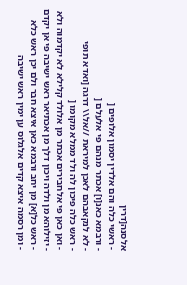אלסנה[דרין
- ראשי כלה והם אלדין יסמון אלופים [
- ורבמא כאנ[ו] אכתר מנהם פי אלעלם [
- לא לנקאבהם לאכן למיראת //אל\\ דרגה [ואדא תופי
- ראש כלה פיכון לה ולד ממלא מקומו [
- ואן כאן פי אלחבירים אכתר מן אלולד קלילא לא יקדמוה ולא
- יזילוהא מן ולדה ויכון דלך מן אכתיאר ראש ישיבה פי אן יקדם
- ראש כל[א] מן יחב ורבמא כאן איצא חבר ולם יכן ראש כלא
- ומן רסמה איצא קדים אלגלוס ען ימין ראש ישיבה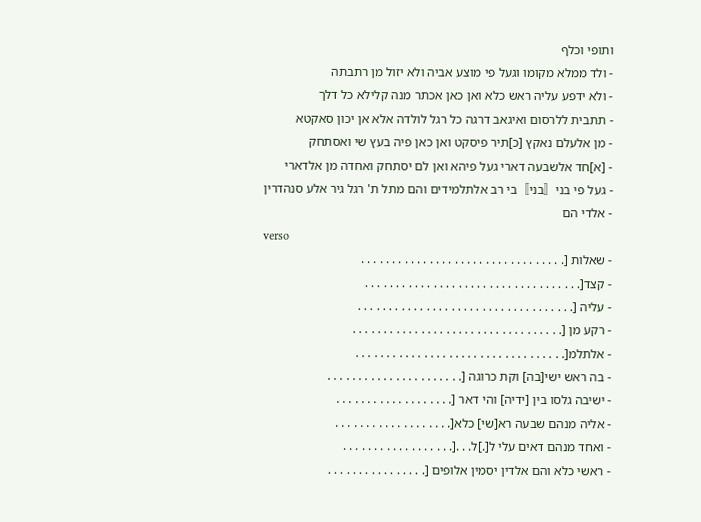ותופי וכלף
- ולד ממלא מקומו וגעל פי מוצע אביה ולא יזול מן רתבתה
- ולא ידפע עליה ראש כלא ואן כאן אכתר מנה קלילא כל דלך
- תתבית ללרסום ואיגאב דרגה כל רגל לולדה אלא אן יכון סאקטא
- מן אלעלם נאקץ [כ]תיר פיסקט ואן כאן פיה בעץ שי ואסתחק
- [א]חד אלשבעה דארי געל פיהא ואן לם יסתחק ואחדה מן אלדארי
- געל פי בני〚בני〛בי רב אלתלמידים והם מתל ת' רגל גיר אלע סנהדרין
- אלדי הם
verso
- שאלות [. . . . . . . . . . . . . . . . . . . . . . . . . . . . . . . . .
- קצד[. . . . . . . . . . . . . . . . . . . . . . . . . . . . . . . . . . .
- עליה [. . . . . . . . . . . . . . . . . . . . . . . . . . . . . . . . . . .
- רקע מן [. . . . . . . . . . . . . . . . . . . . . . . . . . . . . . . . . .
- אלתלמ[. . . . . . . . . . . . . . . . . . . . . . . . . . . . . . . . . .
- בה ראש ישי[בה] וקת כרוגה [. . . . . . . . . . . . . . . . . . . . . .
- ישיבה גלסו בין [ידיה] והי דאר [. . . . . . . . . . . . . . . . . . .
- אליה מנהם שבעה רא[שי] כלא[. . . . . . . . . . . . . . . . . . .
- ואחד מנהם דאים עלי ל[.]ל. . .[. . . . . . . . . . . . . . . . . .
- ראשי כלא והם אלדין יסמין אלופים [. . . . . . . . . . . . . . . .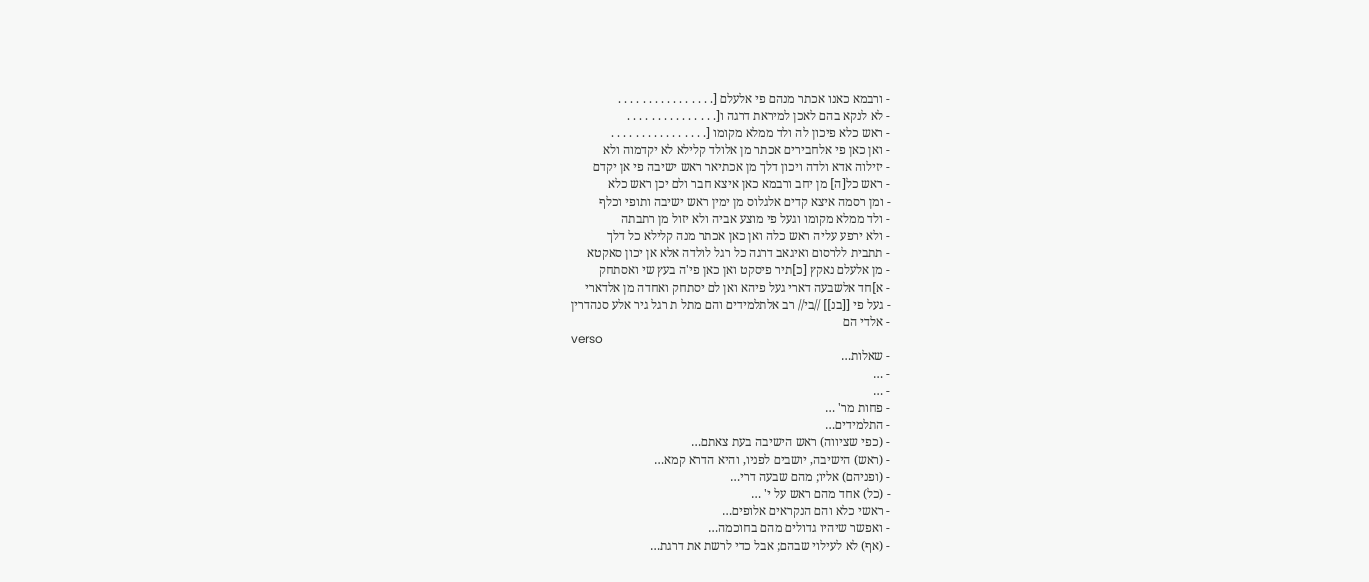- ורבמא כאנו אכתר מנהם פי אלעלם [. . . . . . . . . . . . . . . .
- לא לנקא בהם לאכן למיראת דרגה ו[. . . . . . . . . . . . . . .
- ראש כלא פיכון לה ולד ממלא מקומו [. . . . . . . . . . . . . . . .
- ואן כאן פי אלחבירים אכתר מן אלולד קלילא לא יקדמוה ולא
- יזילוה אדא ולדה ויכון דלך מן אכתיאר ראש ישיבה פי אן יקדם
- ראש כל[ה] מן יחב ורבמא כאן איצא חבר ולם יכן ראש כלא
- ומן רסמה איצא קדים אלגלוס מן ימין ראש ישיבה ותופי וכלף
- ולד ממלא מקומו וגעל פי מוצע אביה ולא יזול מן רתבתה
- ולא ירפע עליה ראש כלה ואן כאן אכתר מנה קלילא כל דלך
- תתבית ללרסום ואיגאב דרגה כל רגל לולדה אלא אן יכון סאקטא
- מן אלעלם נאקץ [כ]תיר פיסקט ואן כאן פי'ה בעץ שי ואסתחק
- א]חד אלשבעה דארי געל פיהא ואן לם יסתחק ואחדה מן אלדארי
- געל פי [[בנ]] //בי// רב אלתלמידים והם מתל ת רגל גיר אלע סנהדרין
- אלדי הם
verso
- שאלות…
- …
- …
- פחות מר' …
- התלמידים…
- (כפי שציווה) ראש הישיבה בעת צאתם…
- (ראש) הישיבה, יושבים לפניו, והיא הדרא קמא…
- (ופניהם) אליו; מהם שבעה דרי…
- (כל) אחד מהם ראש על י' …
- ראשי כלא והם הנקראים אלופים…
- ואפשר שיהיו גדולים מהם בחוכמה…
- (אף) לא לעילוי שבהם; אבל כדי לרשת את דרגת…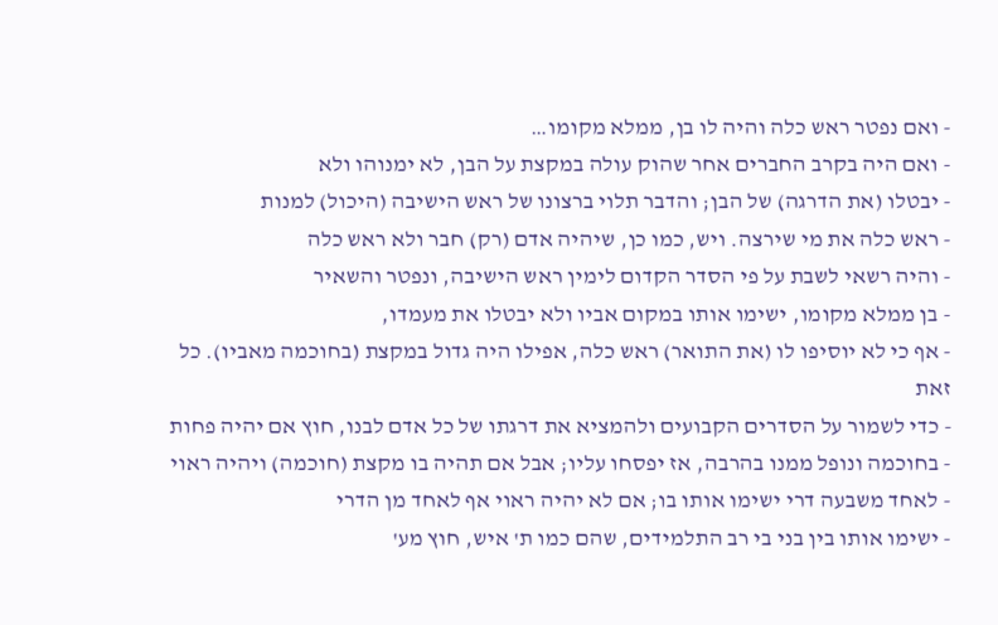- ואם נפטר ראש כלה והיה לו בן, ממלא מקומו…
- ואם היה בקרב החברים אחר שהוק עולה במקצת על הבן, לא ימנוהו ולא
- יבטלו (את הדרגה) של הבן; והדבר תלוי ברצונו של ראש הישיבה (היכול) למנות
- ראש כלה את מי שירצה. ויש, כמו כן, שיהיה אדם (רק) חבר ולא ראש כלה
- והיה רשאי לשבת על פי הסדר הקדום לימין ראש הישיבה, ונפטר והשאיר
- בן ממלא מקומו, ישימו אותו במקום אביו ולא יבטלו את מעמדו,
- אף כי לא יוסיפו לו (את התואר) ראש כלה, אפילו היה גדול במקצת (בחוכמה מאביו). כל זאת
- כדי לשמור על הסדרים הקבועים ולהמציא את דרגתו של כל אדם לבנו, חוץ אם יהיה פחות
- בחוכמה ונופל ממנו בהרבה, אז יפסחו עליו; אבל אם תהיה בו מקצת (חוכמה) ויהיה ראוי
- לאחד משבעה דרי ישימו אותו בו; אם לא יהיה ראוי אף לאחד מן הדרי
- ישימו אותו בין בני בי רב התלמידים, שהם כמו ת' איש, חוץ מע'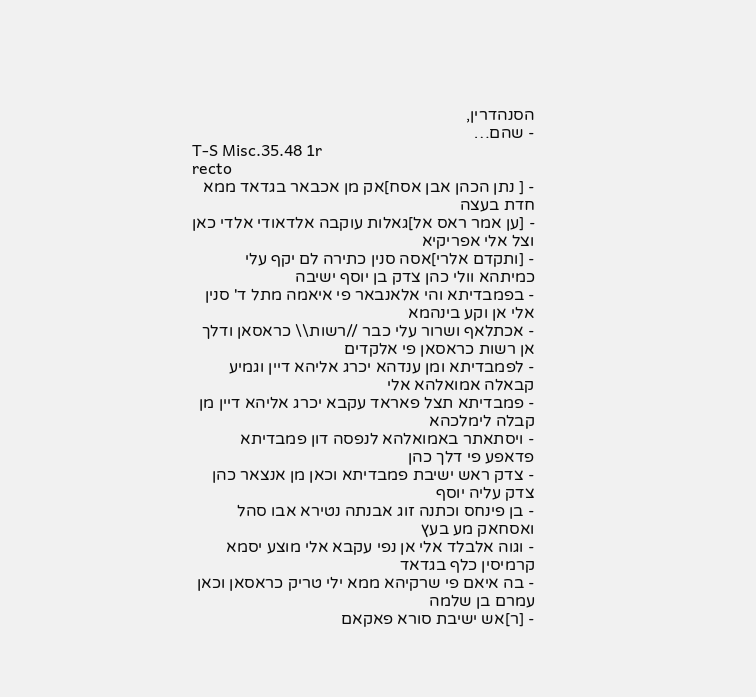הסנהדרין,
- שהם…
T-S Misc.35.48 1r
recto
- [ נתן הכהן אבן אסח]אק מן אכבאר בגדאד ממא חדת בעצה
- [ען אמר ראס אל]גאלות עוקבה אלדאודי אלדי כאן וצל אלי אפריקיא
- [ותקדם אלרי]אסה סנין כתירה לם יקף עלי כמיתהא וולי כהן צדק בן יוסף ישיבה
- בפמבדיתא והי אלאנבאר פי איאמה מתל ד' סנין אלי אן וקע בינהמא
- אכתלאף ושרור עלי כבר //רשות\\ כראסאן ודלך אן רשות כראסאן פי אלקדים
- לפמבדיתא ומן ענדהא יכרג אליהא דיין וגמיע קבאלה אמואלהא אלי
- פמבדיתא תצל פאראד עקבא יכרג אליהא דיין מן קבלה לימלכהא
- ויסתאתר באמואלהא לנפסה דון פמבדיתא פדאפע פי דלך כהן
- צדק ראש ישיבת פמבדיתא וכאן מן אנצאר כהן צדק עליה יוסף
- בן פינחס וכתנה זוג אבנתה נטירא אבו סהל ואסחאק מע בעץ
- וגוה אלבלד אלי אן נפי עקבא אלי מוצע יסמא קרמיסין כלף בגדאד
- בה איאם פי שרקיהא ממא ילי טריק כראסאן וכאן עמרם בן שלמה
- [ר]אש ישיבת סורא פאקאם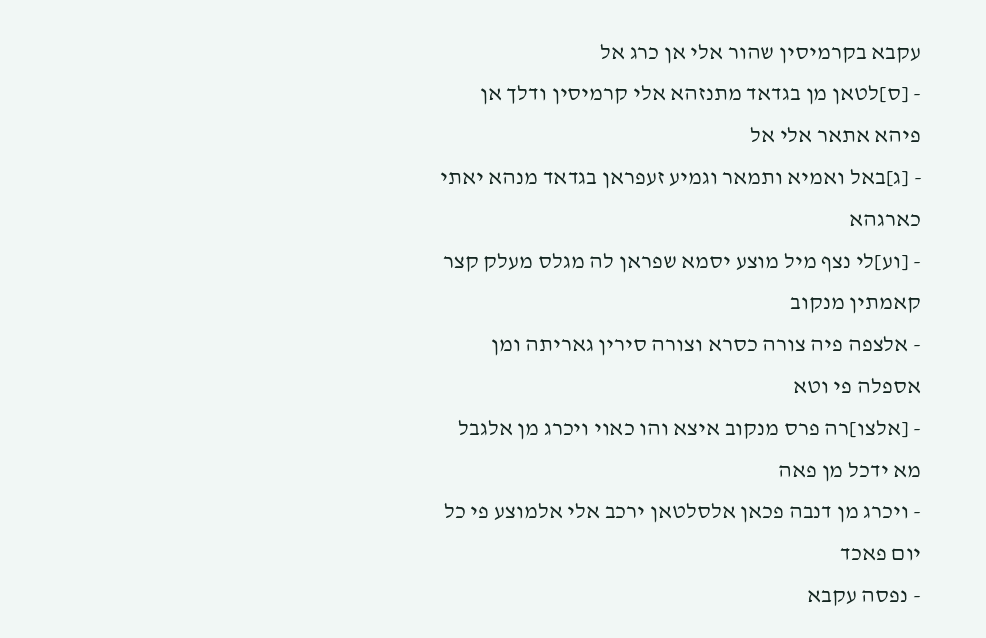עקבא בקרמיסין שהור אלי אן כרג אל
- [ס]לטאן מן בגדאד מתנזהא אלי קרמיסין ודלך אן פיהא אתאר אלי אל
- [ג]באל ואמיא ותמאר וגמיע זעפראן בגדאד מנהא יאתי כארגהא
- [וע]לי נצף מיל מוצע יסמא שפראן לה מגלס מעלק קצר קאמתין מנקוב
- אלצפה פיה צורה כסרא וצורה סירין גאריתה ומן אספלה פי וטא
- [אלצו]רה פרס מנקוב איצא והו כאוי ויכרג מן אלגבל מא ידכל מן פאה
- ויכרג מן דנבה פכאן אלסלטאן ירכב אלי אלמוצע פי כל יום פאכד
- נפסה עקבא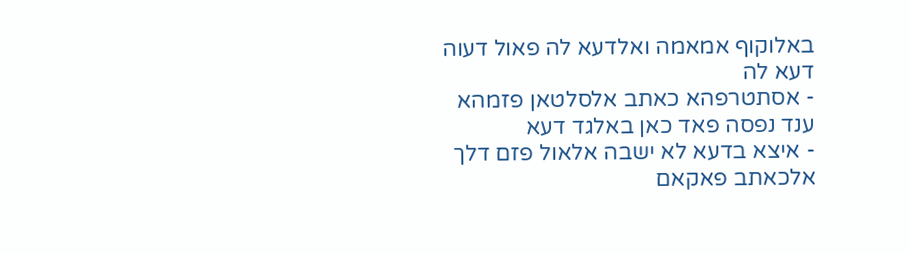באלוקוף אמאמה ואלדעא לה פאול דעוה דעא לה
- אסתטרפהא כאתב אלסלטאן פזמהא ענד נפסה פאד כאן באלגד דעא
- איצא בדעא לא ישבה אלאול פזם דלך אלכאתב פאקאם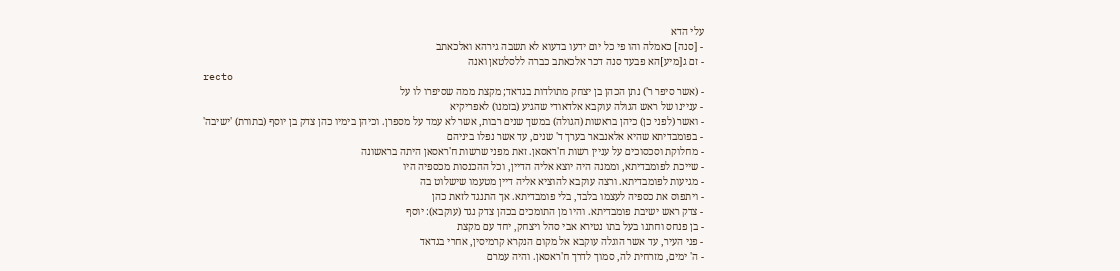עלי הדא
- [סנה] כאמלה והו פי כל יום ידעו בדעוא לא תשבה גירהא ואלכאתב
- זם ג[מיע]הא פבעד סנה דכר אלכאתב כברה ללסלטאן ואנה
recto
- (אשר סיפר ר') נתן הכהן בן יצחק מתולדות בגדאד; מקצת ממה שסיפרו לו על
- עניינו של ראש הגולה עוקבא אלדאודי שהגיע (בזמנו) לאפריקיא
- ואשר (לפני כן) כיהן בראשות (הגולה) במשך שנים רבות, אשר לא עמד על מספרן. וכיהן בימיו כהן צדק בן יוסף (בתורת) 'ישיבה'
- בפומבדיתא שהיא אלאנבאר בערך ד' שנים, עד אשר נפלו ביניהם
- מחלוקת וסכסוכים על עניין רשות ח'ראסאן. זאת מפני שרשות ח'ראסאן היתה בראשונה
- שייכת לפומבדיתא, וממנה היה יוצא אליה הדיין, וכל ההכנסות מכספיה היו
- מגיעות לפומבדיתא. ורצה עוקבא להוציא אליה דיין מטעמו שישלוט בה
- ויתפוס את כספיה לעצמו בלבד, בלי פומבדיתא. אך התנגד לזאת כהן
- צדק ראש ישיבת פומבדיתא. והיו מן התומכים בכהן צדק נגד (עוקבא): יוסף
- בן פנחס וחתנו בעל בתו נטירא אבי סהל ויצחק, יחד עם מקצת
- פני העיר, עד אשר הוגלה עוקבא אל מקום הנקרא קרמיסין, אחרי בגדאד
- ה' ימים, מזרחית לה, סמוך לדרך ח'ראסאן. והיה עמרם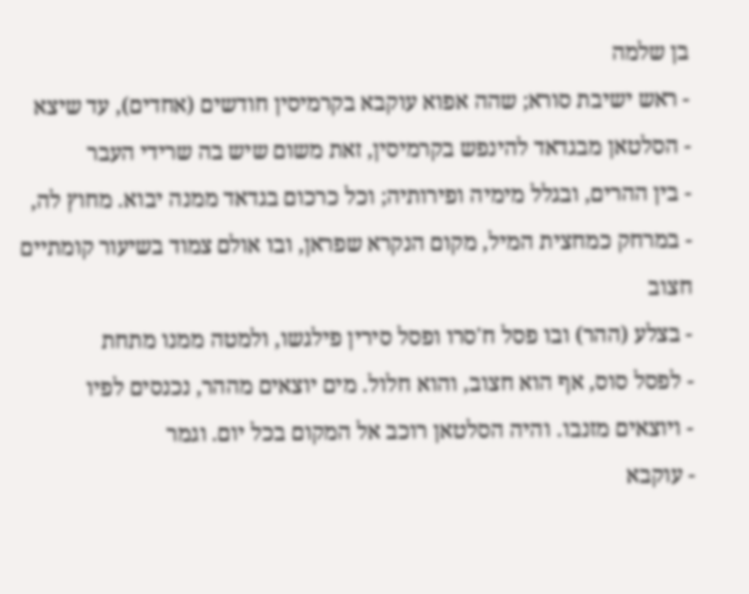בן שלמה
- ראש ישיבת סורא; שהה אפוא עוקבא בקרמיסין חודשים (אחדים), עד שיצא
- הסלטאן מבגדאד להינפש בקרמיסין, זאת משום שיש בה שרידי העבר
- בין ההרים, ובגלל מימיה ופירותיה; וכל כרכום בגדאד ממנה יבוא. מחוץ לה,
- במרחק כמחצית המיל, מקום הנקרא שפראן, ובו אולם צמוד בשיעור קומתיים חצוב
- בצלע (ההר) ובו פסל ח'סרו ופסל סירין פילגשו, ולמטה ממנו מתחת
- לפסל סוס, אף הוא חצוב, והוא חלול. מים יוצאים מההר, נכנסים לפיו
- ויוצאים מזנבו. והיה הסלטאן רוכב אל המקום בכל יום. וגמר
- עוקבא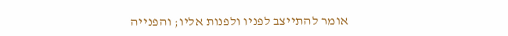אומר להתייצב לפניו ולפנות אליו; והפנייה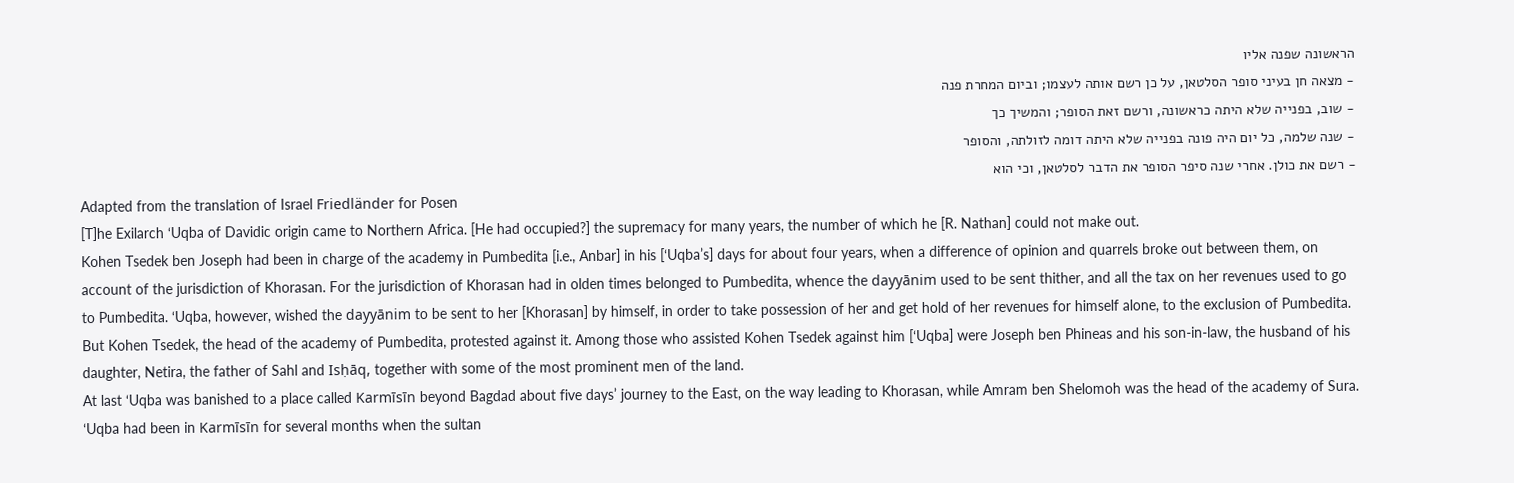הראשונה שפנה אליו
- מצאה חן בעיני סופר הסלטאן, על כן רשם אותה לעצמו; וביום המחרת פנה
- שוב, בפנייה שלא היתה כראשונה, ורשם זאת הסופר; והמשיך כך
- שנה שלמה, כל יום היה פונה בפנייה שלא היתה דומה לזולתה, והסופר
- רשם את כולן. אחרי שנה סיפר הסופר את הדבר לסלטאן, וכי הוא
Adapted from the translation of Israel Friedländer for Posen
[T]he Exilarch ‘Uqba of Davidic origin came to Northern Africa. [He had occupied?] the supremacy for many years, the number of which he [R. Nathan] could not make out.
Kohen Tsedek ben Joseph had been in charge of the academy in Pumbedita [i.e., Anbar] in his [‘Uqba’s] days for about four years, when a difference of opinion and quarrels broke out between them, on account of the jurisdiction of Khorasan. For the jurisdiction of Khorasan had in olden times belonged to Pumbedita, whence the dayyānim used to be sent thither, and all the tax on her revenues used to go to Pumbedita. ‘Uqba, however, wished the dayyānim to be sent to her [Khorasan] by himself, in order to take possession of her and get hold of her revenues for himself alone, to the exclusion of Pumbedita.
But Kohen Tsedek, the head of the academy of Pumbedita, protested against it. Among those who assisted Kohen Tsedek against him [‘Uqba] were Joseph ben Phineas and his son-in-law, the husband of his daughter, Netira, the father of Sahl and Isḥāq, together with some of the most prominent men of the land.
At last ‘Uqba was banished to a place called Karmīsīn beyond Bagdad about five days’ journey to the East, on the way leading to Khorasan, while Amram ben Shelomoh was the head of the academy of Sura. ‘Uqba had been in Karmīsīn for several months when the sultan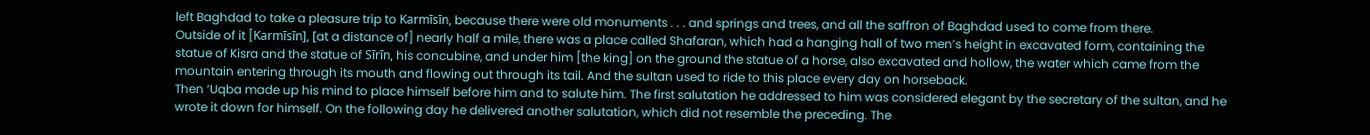left Baghdad to take a pleasure trip to Karmīsīn, because there were old monuments . . . and springs and trees, and all the saffron of Baghdad used to come from there.
Outside of it [Karmīsīn], [at a distance of] nearly half a mile, there was a place called Shafaran, which had a hanging hall of two men’s height in excavated form, containing the statue of Kisra and the statue of Sīrīn, his concubine, and under him [the king] on the ground the statue of a horse, also excavated and hollow, the water which came from the mountain entering through its mouth and flowing out through its tail. And the sultan used to ride to this place every day on horseback.
Then ‘Uqba made up his mind to place himself before him and to salute him. The first salutation he addressed to him was considered elegant by the secretary of the sultan, and he wrote it down for himself. On the following day he delivered another salutation, which did not resemble the preceding. The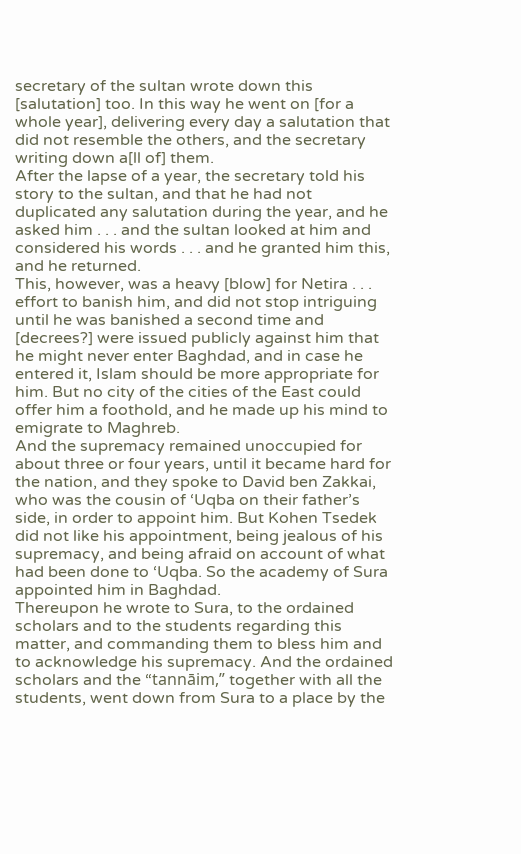secretary of the sultan wrote down this [salutation] too. In this way he went on [for a whole year], delivering every day a salutation that did not resemble the others, and the secretary writing down a[ll of] them.
After the lapse of a year, the secretary told his story to the sultan, and that he had not duplicated any salutation during the year, and he asked him . . . and the sultan looked at him and considered his words . . . and he granted him this, and he returned.
This, however, was a heavy [blow] for Netira . . . effort to banish him, and did not stop intriguing until he was banished a second time and [decrees?] were issued publicly against him that he might never enter Baghdad, and in case he entered it, Islam should be more appropriate for him. But no city of the cities of the East could offer him a foothold, and he made up his mind to emigrate to Maghreb.
And the supremacy remained unoccupied for about three or four years, until it became hard for the nation, and they spoke to David ben Zakkai, who was the cousin of ‘Uqba on their father’s side, in order to appoint him. But Kohen Tsedek did not like his appointment, being jealous of his supremacy, and being afraid on account of what had been done to ‘Uqba. So the academy of Sura appointed him in Baghdad.
Thereupon he wrote to Sura, to the ordained scholars and to the students regarding this matter, and commanding them to bless him and to acknowledge his supremacy. And the ordained scholars and the “tannāim,” together with all the students, went down from Sura to a place by the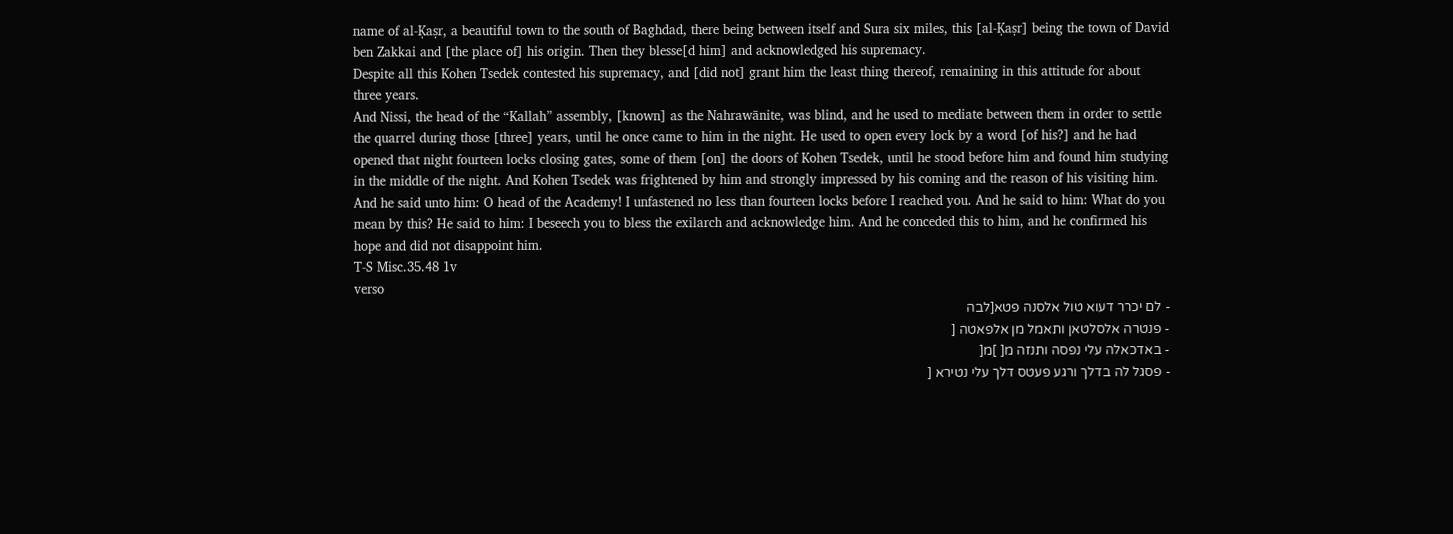name of al-Ḳaṣr, a beautiful town to the south of Baghdad, there being between itself and Sura six miles, this [al-Ḳaṣr] being the town of David ben Zakkai and [the place of] his origin. Then they blesse[d him] and acknowledged his supremacy.
Despite all this Kohen Tsedek contested his supremacy, and [did not] grant him the least thing thereof, remaining in this attitude for about three years.
And Nissi, the head of the “Kallah” assembly, [known] as the Nahrawānite, was blind, and he used to mediate between them in order to settle the quarrel during those [three] years, until he once came to him in the night. He used to open every lock by a word [of his?] and he had opened that night fourteen locks closing gates, some of them [on] the doors of Kohen Tsedek, until he stood before him and found him studying in the middle of the night. And Kohen Tsedek was frightened by him and strongly impressed by his coming and the reason of his visiting him.
And he said unto him: O head of the Academy! I unfastened no less than fourteen locks before I reached you. And he said to him: What do you mean by this? He said to him: I beseech you to bless the exilarch and acknowledge him. And he conceded this to him, and he confirmed his hope and did not disappoint him.
T-S Misc.35.48 1v
verso
- לם יכרר דעוא טול אלסנה פטא[לבה
- פנטרה אלסלטאן ותאמל מן אלפאטה [
- באדכאלה עלי נפסה ותנזה מ[ ]מ[
- פסגל לה בדלך ורגע פעטס דלך עלי נטירא [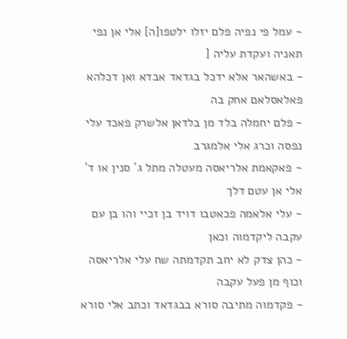- עמל פי נפיה פלם יזלו ילטפו[ה] אלי אן נפי תאניה ועקדת עליה [
- באשהאר אלא ידכל בגדאד אבדא ואן דכלהא פאלאסלאם אחק בה
- פלם יחמלה בלד מן בלדאן אלשרק פאכד עלי נפסה וכרג אלי אלמגרב
- פאקאמת אלריאסה מעטלה מתל ג' סנין או ד' אלי אן עטם דלך
- עלי אלאמה פכאטבו דויד בן זכיי והו בן עם עקבה ליקדמוה וכאן
- כהן צדק לא יחב תקדמתה שח עלי אלריאסה וכוף מן פעל עקבה
- פקדמוה מתיבה סורא בבגדאד וכתב אלי סורא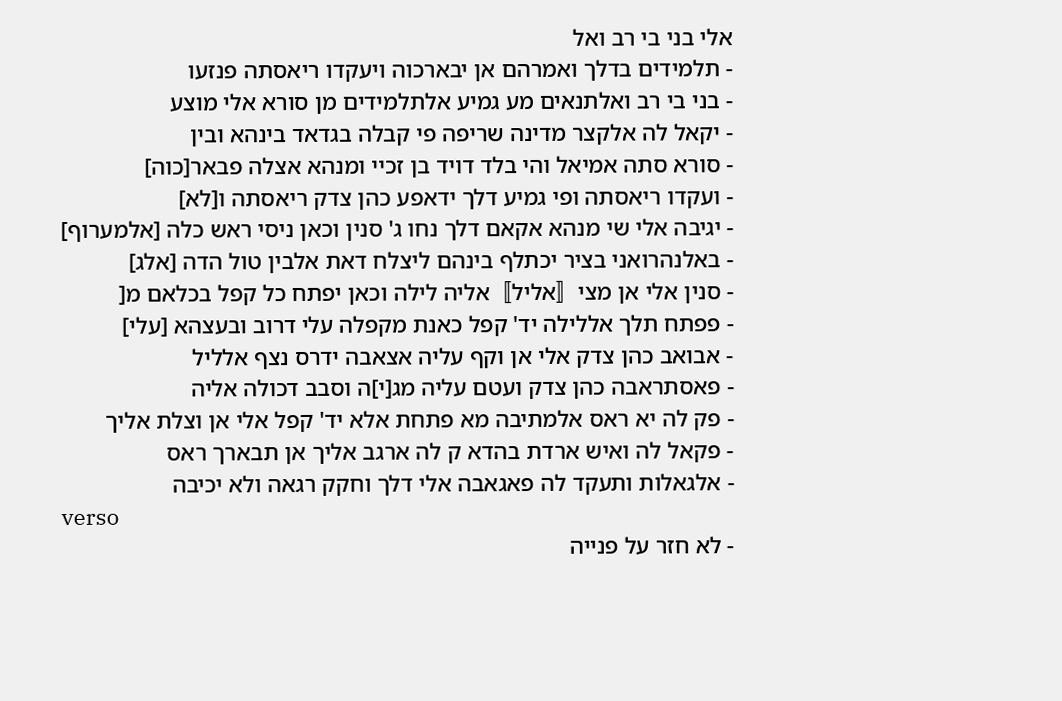אלי בני בי רב ואל
- תלמידים בדלך ואמרהם אן יבארכוה ויעקדו ריאסתה פנזעו
- בני בי רב ואלתנאים מע גמיע אלתלמידים מן סורא אלי מוצע
- יקאל לה אלקצר מדינה שריפה פי קבלה בגדאד בינהא ובין
- סורא סתה אמיאל והי בלד דויד בן זכיי ומנהא אצלה פבאר[כוה]
- ועקדו ריאסתה ופי גמיע דלך ידאפע כהן צדק ריאסתה ו[לא]
- יגיבה אלי שי מנהא אקאם דלך נחו ג' סנין וכאן ניסי ראש כלה [אלמערוף]
- באלנהרואני בציר יכתלף בינהם ליצלח דאת אלבין טול הדה [אלג]
- סנין אלי אן מצי〚אליל〛אליה לילה וכאן יפתח כל קפל בכלאם מ[
- פפתח תלך אללילה יד' קפל כאנת מקפלה עלי דרוב ובעצהא [עלי]
- אבואב כהן צדק אלי אן וקף עליה אצאבה ידרס נצף אלליל
- פאסתראבה כהן צדק ועטם עליה מג[י]ה וסבב דכולה אליה
- פק לה יא ראס אלמתיבה מא פתחת אלא יד' קפל אלי אן וצלת אליך
- פקאל לה ואיש ארדת בהדא ק לה ארגב אליך אן תבארך ראס
- אלגאלות ותעקד לה פאגאבה אלי דלך וחקק רגאה ולא יכיבה
verso
- לא חזר על פנייה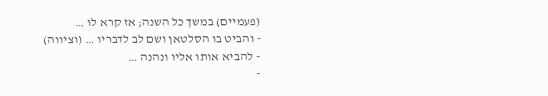(פעמיים) במשך כל השנה; אז קרא לו …
- והביט בו הסלטאן ושם לב לדבריו … (וציווה)
- להביא אותו אליו ונהנה …
-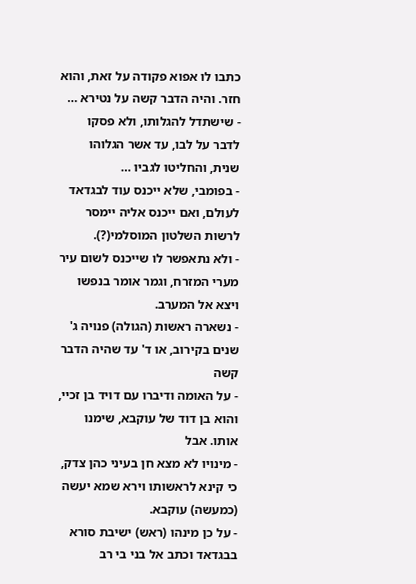כתבו לו אפוא פקודה על זאת, והוא חזר. והיה הדבר קשה על נטירא …
- שישתדל להגלותו, ולא פסקו לדבר על לבו, עד אשר הגלוהו שנית, והחליטו לגביו …
- בפומבי, שלא ייכנס עוד לבגדאד לעולם, ואם ייכנס אליה יימסר לרשות השלטון המוסלמי(?).
- ולא נתאפשר לו שייכנס לשום עיר מערי המזרח, וגמר אומר בנפשו ויצא אל המערב.
- נשארה ראשות (הגולה) פנויה ג' שנים בקירוב, או ד' עד שהיה הדבר קשה
- על האומה ודיברו עם דויד בן זכיי, והוא בן דוד של עוקבא, שימנו אותו. אבל
- מינויו לא מצא חן בעיני כהן צדק, כי קינא לראשותו וירא שמא יעשה (כמעשה) עוקבא.
- על כן מינהו (ראש) ישיבת סורא בבגדאד וכתב אל בני בי רב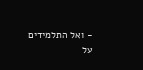- ואל התלמידים על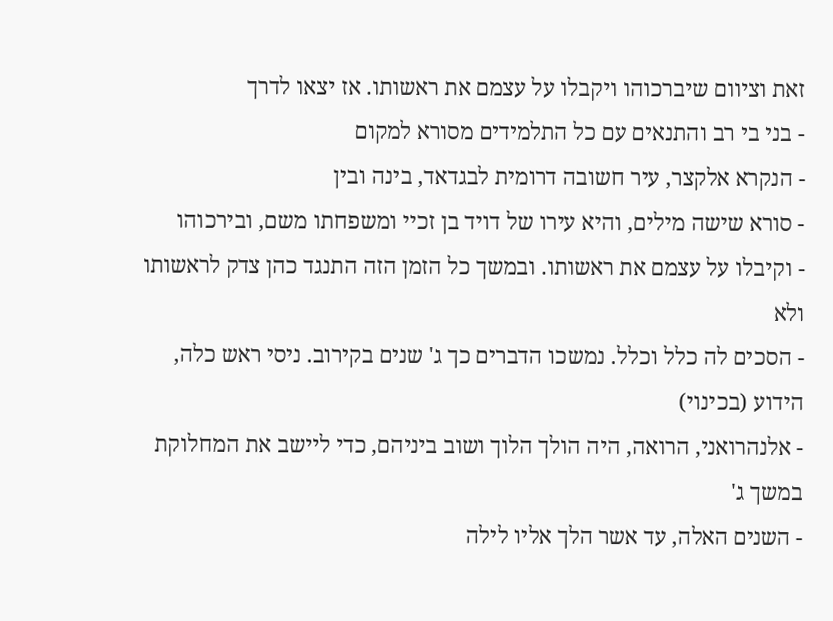זאת וציוום שיברכוהו ויקבלו על עצמם את ראשותו. אז יצאו לדרך
- בני בי רב והתנאים עם כל התלמידים מסורא למקום
- הנקרא אלקצר, עיר חשובה דרומית לבגדאד, בינה ובין
- סורא שישה מילים, והיא עירו של דויד בן זכיי ומשפחתו משם, ובירכוהו
- וקיבלו על עצמם את ראשותו. ובמשך כל הזמן הזה התנגד כהן צדק לראשותו ולא
- הסכים לה כלל וכלל. נמשכו הדברים כך ג' שנים בקירוב. ניסי ראש כלה, הידוע (בכינוי)
- אלנהרואני, הרואה, היה הולך הלוך ושוב ביניהם, כדי ליישב את המחלוקת במשך ג'
- השנים האלה, עד אשר הלך אליו לילה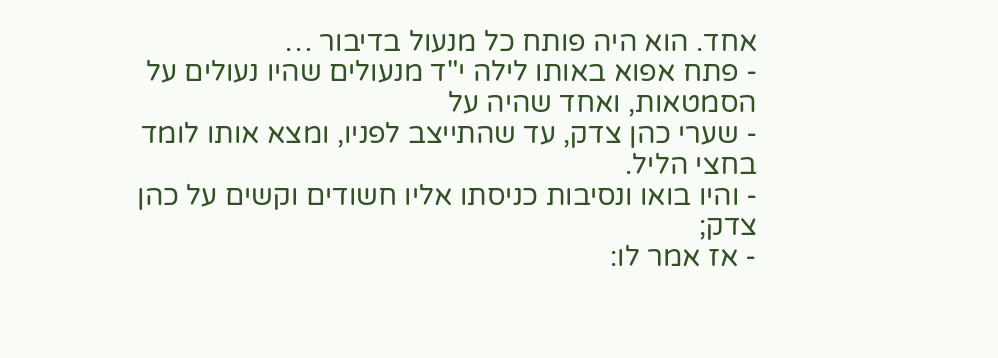אחד. הוא היה פותח כל מנעול בדיבור …
- פתח אפוא באותו לילה י"ד מנעולים שהיו נעולים על הסמטאות, ואחד שהיה על
- שערי כהן צדק, עד שהתייצב לפניו, ומצא אותו לומד בחצי הליל.
- והיו בואו ונסיבות כניסתו אליו חשודים וקשים על כהן צדק;
- אז אמר לו: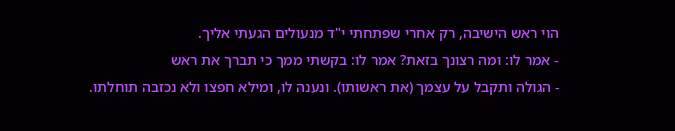הוי ראש הישיבה, רק אחרי שפתחתי י"ד מנעולים הגעתי אליך.
- אמר לו: ומה רצונך בזאת? אמר לו: בקשתי ממך כי תברך את ראש
- הגולה ותקבל על עצמך (את ראשותו). ונענה לו, ומילא חפצו ולא נכזבה תוחלתו.